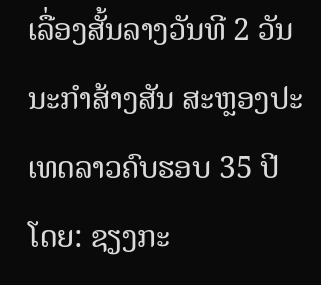ເລື່ອງສັ້ນລາງວັນທີ 2 ວັນນະກຳສ້າງສັນ ສະຫຼອງປະເທດລາວຄົບຮອບ 35 ປີ ໂດຍ: ຊຽງກະ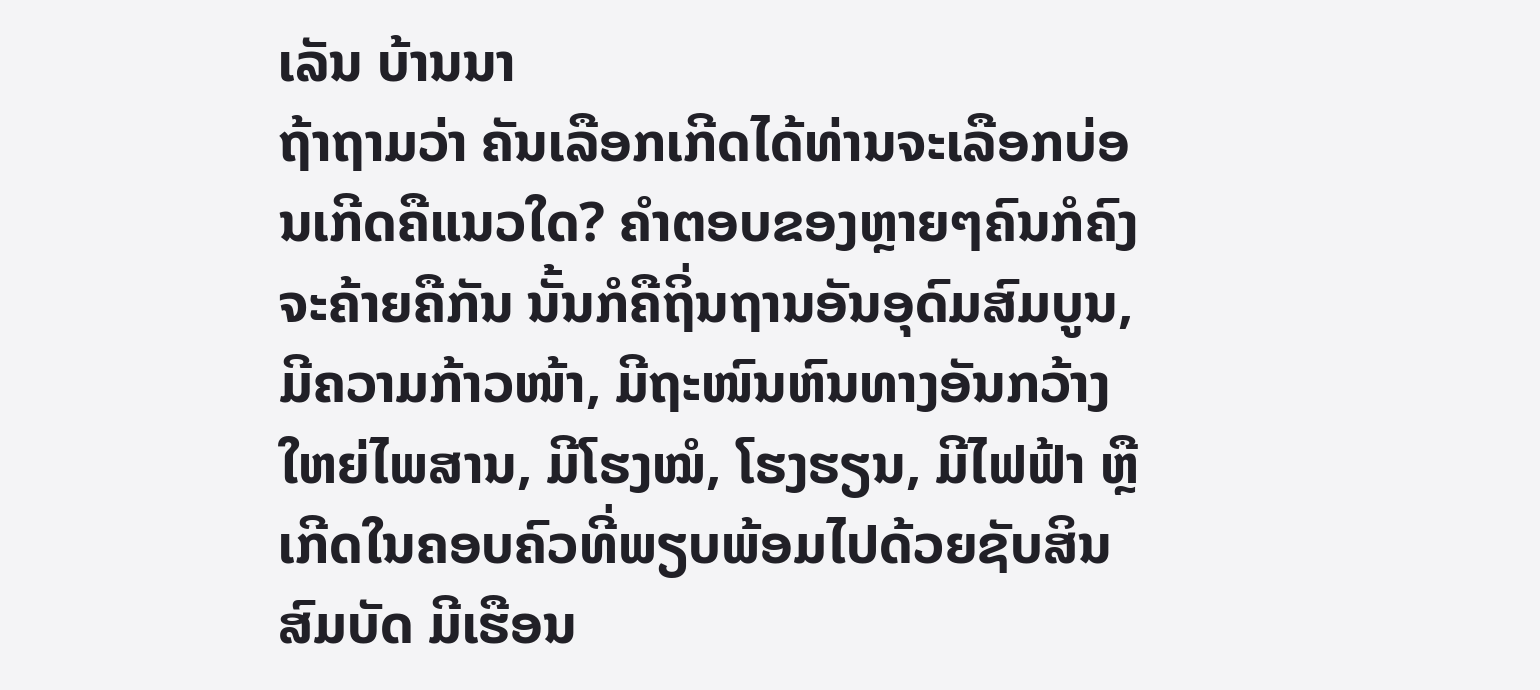ເລັນ ບ້ານນາ
ຖ້າຖາມວ່າ ຄັນເລືອກເກີດໄດ້ທ່ານຈະເລືອກບ່ອນເກີດຄືແນວໃດ? ຄຳຕອບຂອງຫຼາຍໆຄົນກໍຄົງຈະຄ້າຍຄືກັນ ນັ້ນກໍຄືຖິ່ນຖານອັນອຸດົມສົມບູນ, ມີຄວາມກ້າວໜ້າ, ມີຖະໜົນຫົນທາງອັນກວ້າງໃຫຍ່ໄພສານ, ມີໂຮງໝໍ, ໂຮງຮຽນ, ມີໄຟຟ້າ ຫຼືເກີດໃນຄອບຄົວທີ່ພຽບພ້ອມໄປດ້ວຍຊັບສິນສົມບັດ ມີເຮືອນ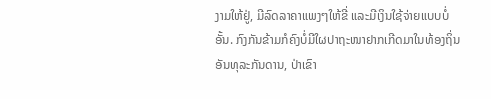ງາມໃຫ້ຢູ່, ມີລົດລາຄາແພງໆໃຫ້ຂີ່ ແລະມີເງິນໃຊ້ຈ່າຍແບບບໍ່ອັ້ນ. ກົງກັນຂ້າມກໍຄົງບໍ່ມີໃຜປາຖະໜາຢາກເກີດມາໃນທ້ອງຖິ່ນອັນທຸລະກັນດານ, ປ່າເຂົາ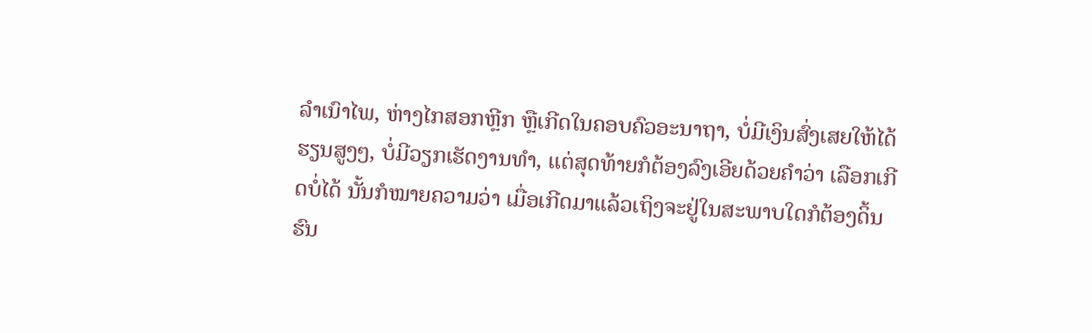ລຳເນົາໄພ, ຫ່າງໄກສອກຫຼີກ ຫຼືເກີດໃນຄອບຄົວອະນາຖາ, ບໍ່ມີເງິນສົ່ງເສຍໃຫ້ໄດ້ຮຽນສູງໆ, ບໍ່ມີວຽກເຮັດງານທຳ, ແຕ່ສຸດທ້າຍກໍຕ້ອງລົງເອີຍດ້ວຍຄຳວ່າ ເລືອກເກີດບໍ່ໄດ້ ນັ້ນກໍໝາຍຄວາມວ່າ ເມື່ອເກີດມາແລ້ວເຖິງຈະຢູ່ໃນສະພາບໃດກໍຕ້ອງດິ້ນຮົນ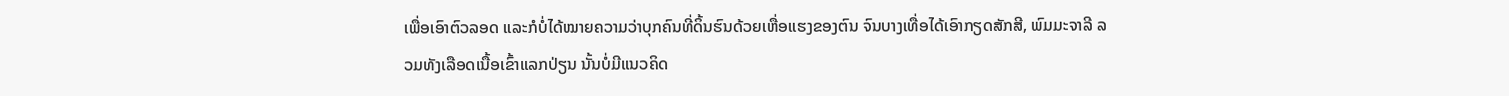ເພື່ອເອົາຕົວລອດ ແລະກໍບໍ່ໄດ້ໝາຍຄວາມວ່າບຸກຄົນທີ່ດິ້ນຮົນດ້ວຍເຫື່ອແຮງຂອງຕົນ ຈົນບາງເທື່ອໄດ້ເອົາກຽດສັກສີ, ພົມມະຈາລີ ລວມທັງເລືອດເນື້ອເຂົ້າແລກປ່ຽນ ນັ້ນບໍ່ມີແນວຄິດ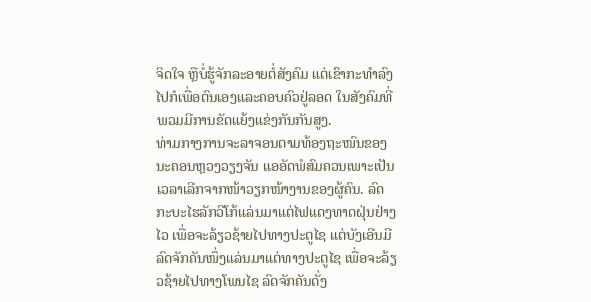ຈິດໃຈ ຫຼືບໍ່ຮູ້ຈັກລະອາຍຕໍ່ສັງຄົມ ແຕ່ເຂົາກະທຳລົງໄປກໍເພື່ອຕົນເອງແລະຄອບຄົວຢູ່ລອດ ໃນສັງຄົມທີ່ພວມມີການຂັດແຍ້ງແຂ່ງກັນກັນສູງ.
ທ່າມກາງການຈະລາຈອນຕາມທ້ອງຖະໜົນຂອງນະຄອນຫຼວງວຽງຈັນ ແອອັດພໍສົມຄວນເພາະເປັນເວລາເລີກຈາກໜ້າວຽກໜ້າງານຂອງຜູ້ຄົນ. ລົດກະບະໄຮລັກວີໂກ້ແລ່ນມາແຕ່ໄຟແດງທາດຝຸ່ນຢ່າງໄວ ເພື່ອຈະລ້ຽວຊ້າຍໄປທາງປະຕູໄຊ ແຕ່ບັງເອີນມີລົດຈັກຄັນໜຶ່ງແລ່ນມາແຕ່ທາງປະຕູໄຊ ເພື່ອຈະລ້ຽວຊ້າຍໄປທາງໂພນໄຊ ລົດຈັກຄັນດັ່ງ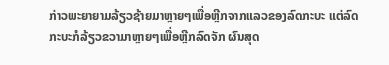ກ່າວພະຍາຍາມລ້ຽວຊ້າຍມາຫຼາຍໆເພື່ອຫຼີກຈາກແລວຂອງລົດກະບະ ແຕ່ລົດກະບະກໍລ້ຽວຂວາມາຫຼາຍໆເພື່ອຫຼີກລົດຈັກ ຜົນສຸດ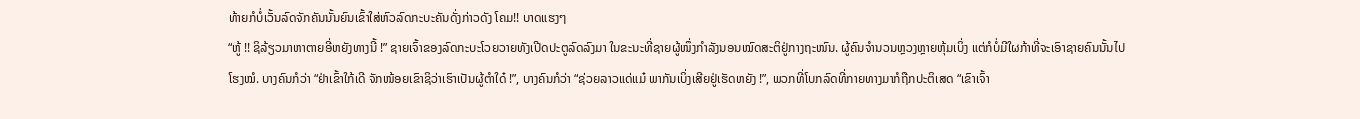ທ້າຍກໍບໍ່ເວັ້ນລົດຈັກຄັນນັ້ນຍົນເຂົ້າໃສ່ຫົວລົດກະບະຄັນດັ່ງກ່າວດັງ ໂຄມ!! ບາດແຮງໆ
“ຫູ້ !! ຊິລ້ຽວມາຫາຕາຍອີ່ຫຍັງທາງນີ້ !” ຊາຍເຈົ້າຂອງລົດກະບະໂວຍວາຍທັງເປີດປະຕູລົດລົງມາ ໃນຂະນະທີ່ຊາຍຜູ້ໜຶ່ງກຳລັງນອນໝົດສະຕິຢູ່ກາງຖະໜົນ. ຜູ້ຄົນຈຳນວນຫຼວງຫຼາຍຫຸ້ມເບິ່ງ ແຕ່ກໍບໍ່ມີໃຜກ້າທີ່ຈະເອົາຊາຍຄົນນັ້ນໄປໂຮງໝໍ. ບາງຄົນກໍວ່າ “ຢ່າເຂົ້າໃກ້ເດີ ຈັກໜ້ອຍເຂົາຊິວ່າເຮົາເປັນຜູ້ຕຳໃດ໋ !”, ບາງຄົນກໍວ່າ “ຊ່ວຍລາວແດ່ແມ໋ ພາກັນເບິ່ງເສີຍຢູ່ເຮັດຫຍັງ !”, ພວກທີ່ໂບກລົດທີ່ກາຍທາງມາກໍຖືກປະຕິເສດ “ເຂົາເຈົ້າ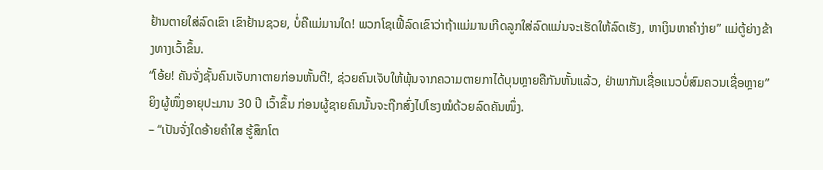ຢ້ານຕາຍໃສ່ລົດເຂົາ ເຂົາຢ້ານຊວຍ, ບໍ່ຄືແມ່ມານໃດ! ພວກໂຊເຟີ້ລົດເຂົາວ່າຖ້າແມ່ມານເກີດລູກໃສ່ລົດແມ່ນຈະເຮັດໃຫ້ລົດເຮັງ, ຫາເງິນຫາຄຳງ່າຍ” ແມ່ຕູ້ຍ່າງຂ້າງທາງເວົ້າຂຶ້ນ.
“ໂອ້ຍ! ຄັນຈັ່ງຊັ້ນຄົນເຈັບກາຕາຍກ່ອນຫັ້ນຕີ!, ຊ່ວຍຄົນເຈັບໃຫ້ພຸ້ນຈາກຄວາມຕາຍກາໄດ້ບຸນຫຼາຍຄືກັນຫັ້ນແລ້ວ, ຢ່າພາກັນເຊື່ອແນວບໍ່ສົມຄວນເຊື່ອຫຼາຍ” ຍິງຜູ້ໜຶ່ງອາຍຸປະມານ 30 ປີ ເວົ້າຂຶ້ນ ກ່ອນຜູ້ຊາຍຄົນນັ້ນຈະຖືກສົ່ງໄປໂຮງໝໍດ້ວຍລົດຄັນໜຶ່ງ.
– “ເປັນຈັ່ງໃດອ້າຍຄຳໃສ ຮູ້ສຶກໂຕ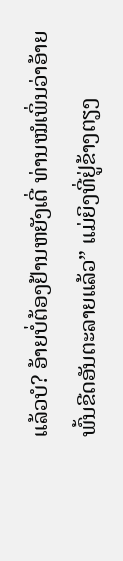ແລ້ວບໍ? ອ້າຍບໍ່ຕ້ອງຢ້ານຫຍັງເດີ່ ທ່ານໝໍເພິ່ນວ່າອ້າຍພົ້ນຂີດອັນຕະລາຍແລ້ວ” ແມ່ຍິງທີ່ຢູ່ຂ້າງຕຽງ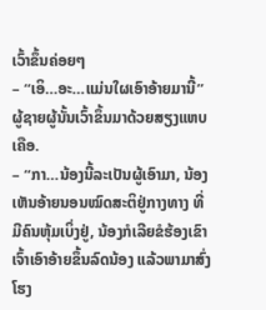ເວົ້າຂຶ້ນຄ່ອຍໆ
– “ເອິ…ອະ…ແມ່ນໃຜເອົາອ້າຍມານີ້” ຜູ້ຊາຍຜູ້ນັ້ນເວົ້າຂຶ້ນມາດ້ວຍສຽງແຫບເຄືອ.
– “ກາ…ນ້ອງນີ້ລະເປັນຜູ້ເອົາມາ, ນ້ອງເຫັນອ້າຍນອນໝົດສະຕິຢູ່ກາງທາງ ທີ່ມີຄົນຫຸ້ມເບິ່ງຢູ່, ນ້ອງກໍເລີຍຂໍຮ້ອງເຂົາເຈົ້າເອົາອ້າຍຂຶ້ນລົດນ້ອງ ແລ້ວພາມາສົ່ງໂຮງ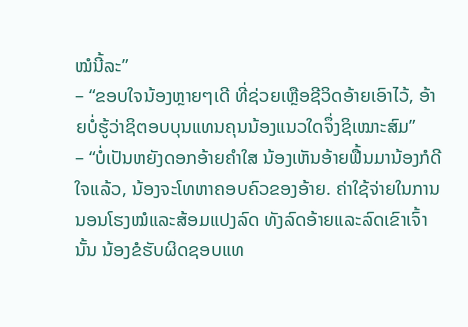ໝໍນີ້ລະ”
– “ຂອບໃຈນ້ອງຫຼາຍໆເດີ ທີ່ຊ່ວຍເຫຼືອຊີວິດອ້າຍເອົາໄວ້, ອ້າຍບໍ່ຮູ້ວ່າຊິຕອບບຸນແທນຄຸນນ້ອງແນວໃດຈຶ່ງຊິເໝາະສົມ”
– “ບໍ່ເປັນຫຍັງດອກອ້າຍຄຳໃສ ນ້ອງເຫັນອ້າຍຟື້ນມານ້ອງກໍດີໃຈແລ້ວ, ນ້ອງຈະໂທຫາຄອບຄົວຂອງອ້າຍ. ຄ່າໃຊ້ຈ່າຍໃນການນອນໂຮງໝໍແລະສ້ອມແປງລົດ ທັງລົດອ້າຍແລະລົດເຂົາເຈົ້ານັ້ນ ນ້ອງຂໍຮັບຜິດຊອບແທ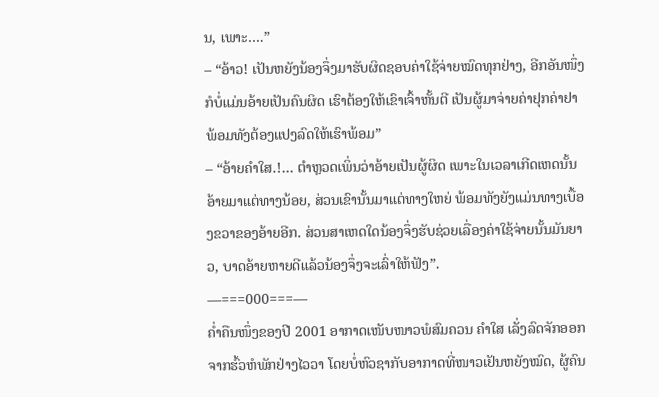ນ, ເພາະ….”
– “ອ້າວ! ເປັນຫຍັງນ້ອງຈຶ່ງມາຮັບຜິດຊອບຄ່າໃຊ້ຈ່າຍໝົດທຸກຢ່າງ, ອີກອັນໜຶ່ງກໍບໍ່ແມ່ນອ້າຍເປັນຄົນຜິດ ເຮົາຕ້ອງໃຫ້ເຂົາເຈົ້າຫັ້ນຕີ ເປັນຜູ້ມາຈ່າຍຄ່າຢຸກຄ່າຢາ ພ້ອມທັງຕ້ອງແປງລົດໃຫ້ເຮົາພ້ອມ”
– “ອ້າຍຄຳໃສ.!… ຕຳຫຼວດເພິ່ນວ່າອ້າຍເປັນຜູ້ຜິດ ເພາະໃນເວລາເກີດເຫດນັ້ນ ອ້າຍມາແຕ່ທາງນ້ອຍ, ສ່ວນເຂົານັ້ນມາແຕ່ທາງໃຫຍ່ ພ້ອມທັງຍັງແມ່ນທາງເບື້ອງຂວາຂອງອ້າຍອີກ. ສ່ວນສາເຫດໃດນ້ອງຈຶ່ງຮັບຊ່ວຍເລື່ອງຄ່າໃຊ້ຈ່າຍນັ້ນມັນຍາວ, ບາດອ້າຍຫາຍດີແລ້ວນ້ອງຈຶ່ງຈະເລົ່າໃຫ້ຟັງ”.
—===000===—
ຄ່ຳຄືນໜຶ່ງຂອງປີ 2001 ອາກາດເໜັບໜາວພໍສົມຄວນ ຄຳໃສ ເລັ່ງລົດຈັກອອກຈາກຮົ້ວຫໍພັກຢ່າງໄວວາ ໂດຍບໍ່ຫົວຊາກັບອາກາດທີ່ໜາວເຢັນຫຍັງໝົດ, ຜູ້ຄົນ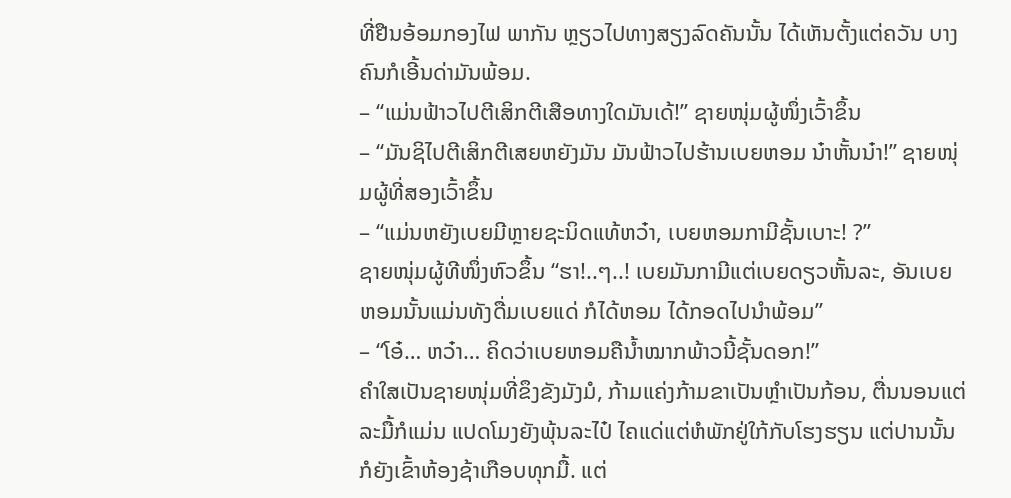ທີ່ຢືນອ້ອມກອງໄຟ ພາກັນ ຫຼຽວໄປທາງສຽງລົດຄັນນັ້ນ ໄດ້ເຫັນຕັ້ງແຕ່ຄວັນ ບາງຄົນກໍເອີ້ນດ່າມັນພ້ອມ.
– “ແມ່ນຟ້າວໄປຕີເສິກຕີເສືອທາງໃດມັນເດ້!” ຊາຍໜຸ່ມຜູ້ໜຶ່ງເວົ້າຂຶ້ນ
– “ມັນຊິໄປຕີເສິກຕີເສຍຫຍັງມັນ ມັນຟ້າວໄປຮ້ານເບຍຫອມ ນ໋າຫັ້ນນ໋າ!” ຊາຍໜຸ່ມຜູ້ທີ່ສອງເວົ້າຂຶ້ນ
– “ແມ່ນຫຍັງເບຍມີຫຼາຍຊະນິດແທ້ຫວ໋າ, ເບຍຫອມກາມີຊັ້ນເບາະ! ?”
ຊາຍໜຸ່ມຜູ້ທີໜຶ່ງຫົວຂຶ້ນ “ຮາ!..ໆ..! ເບຍມັນກາມີແຕ່ເບຍດຽວຫັ້ນລະ, ອັນເບຍຫອມນັ້ນແມ່ນທັງດື່ມເບຍແດ່ ກໍໄດ້ຫອມ ໄດ້ກອດໄປນຳພ້ອມ”
– “ໂອ໋… ຫວ໋າ… ຄິດວ່າເບຍຫອມຄືນ້ຳໝາກພ້າວນີ້ຊັ້ນດອກ!”
ຄຳໃສເປັນຊາຍໜຸ່ມທີ່ຂຶງຂັງມັງມໍ, ກ້າມແຄ່ງກ້າມຂາເປັນຫຼຳເປັນກ້ອນ, ຕື່ນນອນແຕ່ລະມື້ກໍແມ່ນ ແປດໂມງຍັງພຸ້ນລະໄປ໋ ໄຄແດ່ແຕ່ຫໍພັກຢູ່ໃກ້ກັບໂຮງຮຽນ ແຕ່ປານນັ້ນກໍຍັງເຂົ້າຫ້ອງຊ້າເກືອບທຸກມື້. ແຕ່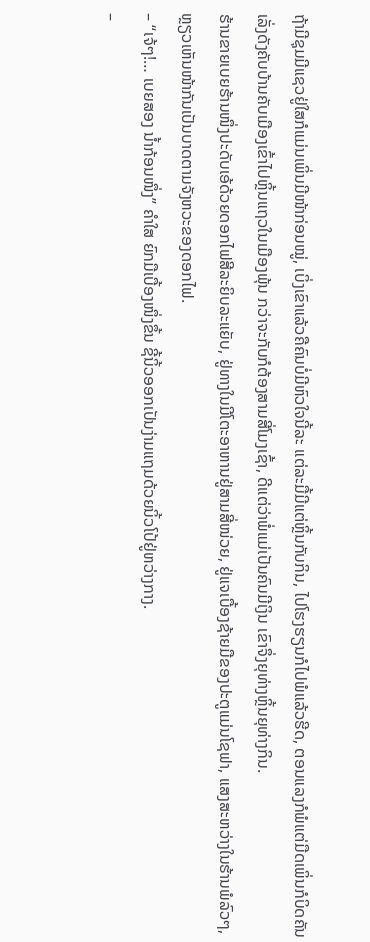ຖ້າມີຊຸມມີແຊວຢູ່ໃສກໍແມ່ນເພິ່ນມີໜ້າກ່ອນໝູ່, ເບິ່ງເຂົາແລ້ວຄືຄົນບໍ່ມີຫົວໃຈນີ້ລະ ແຕ່ລະມື້ມີແຕ່ຫຼິ້ນກັບກິນ, ໄປໂຮງຮຽນກໍໄປພໍແລ້ວຮີດ, ຕອນແລງກໍພໍແຕ່ມືດເພິ່ນກໍບິດຄັນເລັ່ງດັງຄັບບ້ານຄັບເມືອງເຂົ້າໄປຫຼິ້ນແຖວໃນເມືອງພຸ້ນ ກວ່າຈະກັບກໍຕ້ອງສາມສີ່ໂມງເຊົ້າ, ດີແຕ່ວ່າພໍ່ແມ່ເປັນຄົນມີເງິນ ເຂົາຈຶ່ງຍຸທ່າງຫຼິ້ນຍຸທ່າງກິນ.
ຮ້ານຂາຍເບຍຮ້ານໜຶ່ງປະດັບເອ້ດ້ວຍດອກໄຟສີລະຍິບລະແຍັບ, ຢູ່ທາງໃນມີໂຕະອາຫານຢູ່ສາມສີ່ໜ່ວຍ, ຢູ່ແຈເບື້ອງຊ້າຍມືຂອງປະຕູແມ່ນໂຊຟາ, ແສງສະຫວ່າງໃນຮ້ານພໍລົວໆ, ຫຼຽວເຫັນໜ້າກັນເປັນບາດຕາມຈັງຫວະຂອງດອກໄຟ.
– “ເຈ້ໆ!… ເບຍສອງ ນ້ຳກ້ອນໜຶ່ງ” ຄຳໃສ ຍົກມືເບື້ອງໜຶ່ງຂຶ້ນ ຊີ້ນິ້ວອອກເປັນງ່າມແຖມດ້ວຍນິ້ວໂປ້ຢູ່ຫວ່າງກາງ.
–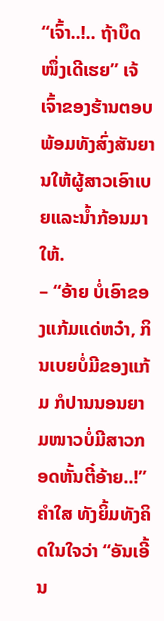“ເຈົ້າ..!.. ຖ້າບຶດໜຶ່ງເດີເຮຍ” ເຈ້ ເຈົ້າຂອງຮ້ານຕອບພ້ອມທັງສົ່ງສັນຍານໃຫ້ຜູ້ສາວເອົາເບຍແລະນ້ຳກ້ອນມາໃຫ້.
– “ອ້າຍ ບໍ່ເອົາຂອງແກ້ມແດ່ຫວ໋າ, ກິນເບຍບໍ່ມີຂອງແກ້ມ ກໍປານນອນຍາມໜາວບໍ່ມີສາວກອດຫັ້ນຕີ໋ອ້າຍ..!”
ຄຳໃສ ທັງຍິ້ມທັງຄິດໃນໃຈວ່າ “ອັນເອີ້ນ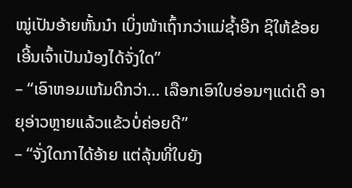ໝູ່ເປັນອ້າຍຫັ້ນນ໋າ ເບິ່ງໜ້າເຖົ້າກວ່າແມ່ຊ້ຳອີກ ຊິໃຫ້ຂ້ອຍເອີ້ນເຈົ້າເປັນນ້ອງໄດ້ຈັ່ງໃດ”
– “ເອົາຫອມແກ້ມດີກວ່າ… ເລືອກເອົາໃບອ່ອນໆແດ່ເດີ ອາຍຸອ່າວຫຼາຍແລ້ວແຂ້ວບໍ່ຄ່ອຍດີ”
– “ຈັ່ງໃດກາໄດ້ອ້າຍ ແຕ່ລຸ້ນທີ່ໃບຍັງ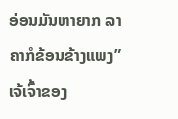ອ່ອນມັນຫາຍາກ ລາຄາກໍຂ້ອນຂ້າງແພງ” ເຈ້ເຈົ້າຂອງ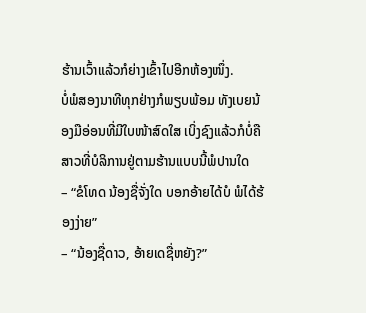ຮ້ານເວົ້າແລ້ວກໍຍ່າງເຂົ້າໄປອີກຫ້ອງໜຶ່ງ.
ບໍ່ພໍສອງນາທີທຸກຢ່າງກໍພຽບພ້ອມ ທັງເບຍນ້ອງມືອ່ອນທີ່ມີໃບໜ້າສົດໃສ ເບິ່ງຊົງແລ້ວກໍບໍ່ຄືສາວທີ່ບໍລິການຢູ່ຕາມຮ້ານແບບນີ້ພໍປານໃດ
– “ຂໍໂທດ ນ້ອງຊື່ຈັ່ງໃດ ບອກອ້າຍໄດ້ບໍ ພໍໄດ້ຮ້ອງງ່າຍ”
– “ນ້ອງຊື່ດາວ, ອ້າຍເດຊື່ຫຍັງ?”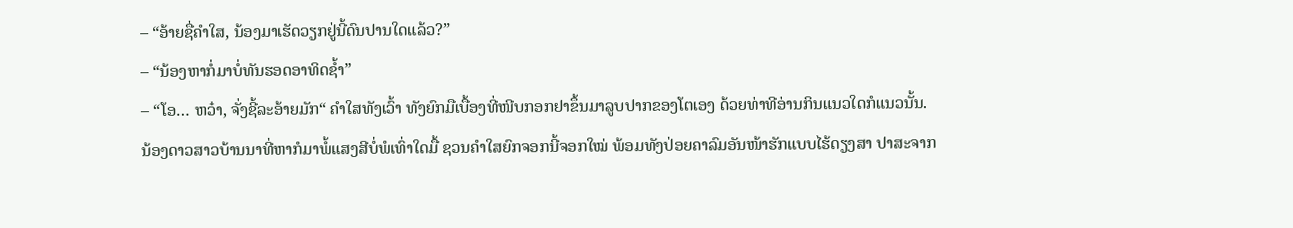– “ອ້າຍຊື່ຄຳໃສ, ນ້ອງມາເຮັດວຽກຢູ່ນີ້ດົນປານໃດແລ້ວ?”
– “ນ້ອງຫາກໍ່ມາບໍ່ທັນຮອດອາທິດຊ້ຳ”
– “ໂອ… ຫວ໋າ, ຈັ່ງຊີ້ລະອ້າຍມັກ“ ຄຳໃສທັງເວົ້າ ທັງຍົກມືເບື້ອງທີ່ໜີບກອກຢາຂຶ້ນມາລູບປາກຂອງໂຕເອງ ດ້ວຍທ່າທີອ່ານກິນແນວໃດກໍແນວນັ້ນ.
ນ້ອງດາວສາວບ້ານນາທີ່ຫາກໍມາພໍ້ແສງສີບໍ່ພໍເທົ່າໃດມື້ ຊວນຄຳໃສຍົກຈອກນີ້ຈອກໃໝ່ ພ້ອມທັງປ່ອຍຄາລົມອັນໜ້າຮັກແບບໄຮ້ດຽງສາ ປາສະຈາກ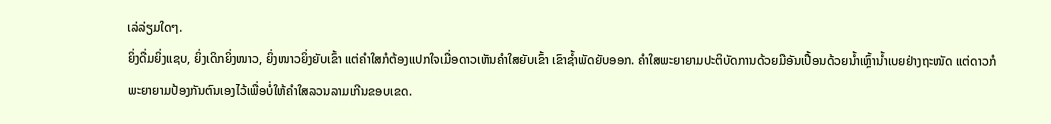ເລ່ລ່ຽມໃດໆ.
ຍິ່ງດື່ມຍິ່ງແຊບ, ຍິ່ງເດິກຍິ່ງໜາວ, ຍິ່ງໜາວຍິ່ງຍັບເຂົ້າ ແຕ່ຄຳໃສກໍຕ້ອງແປກໃຈເມື່ອດາວເຫັນຄຳໃສຍັບເຂົ້າ ເຂົາຊ້ຳພັດຍັບອອກ. ຄຳໃສພະຍາຍາມປະຕິບັດການດ້ວຍມືອັນເປື້ອນດ້ວຍນ້ຳເຫຼົ້ານ້ຳເບຍຢ່າງຖະໜັດ ແຕ່ດາວກໍພະຍາຍາມປ້ອງກັນຕົນເອງໄວ້ເພື່ອບໍ່ໃຫ້ຄຳໃສລວນລາມເກີນຂອບເຂດ.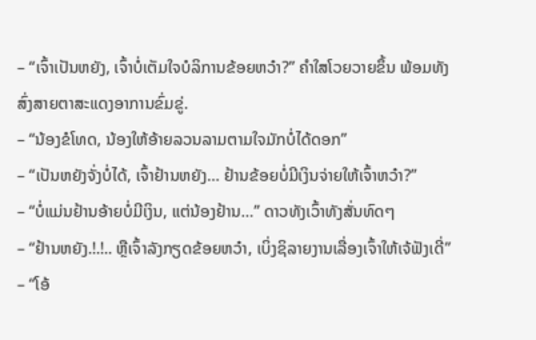– “ເຈົ້າເປັນຫຍັງ, ເຈົ້າບໍ່ເຕັມໃຈບໍລິການຂ້ອຍຫວ໋າ?” ຄຳໃສໂວຍວາຍຂຶ້ນ ພ້ອມທັງສົ່ງສາຍຕາສະແດງອາການຂົ່ມຂູ່.
– “ນ້ອງຂໍໂທດ, ນ້ອງໃຫ້ອ້າຍລວນລາມຕາມໃຈມັກບໍ່ໄດ້ດອກ”
– “ເປັນຫຍັງຈັ່ງບໍ່ໄດ້, ເຈົ້າຢ້ານຫຍັງ… ຢ້ານຂ້ອຍບໍ່ມີເງິນຈ່າຍໃຫ້ເຈົ້າຫວ໋າ?”
– “ບໍ່ແມ່ນຢ້ານອ້າຍບໍ່ມີເງິນ, ແຕ່ນ້ອງຢ້ານ…” ດາວທັງເວົ້າທັງສັ່ນທົດໆ
– “ຢ້ານຫຍັງ.!.!.. ຫຼືເຈົ້າລັງກຽດຂ້ອຍຫວ໋າ, ເບິ່ງຊິລາຍງານເລື່ອງເຈົ້າໃຫ້ເຈ້ຟັງເດີ່”
– “ໂອ້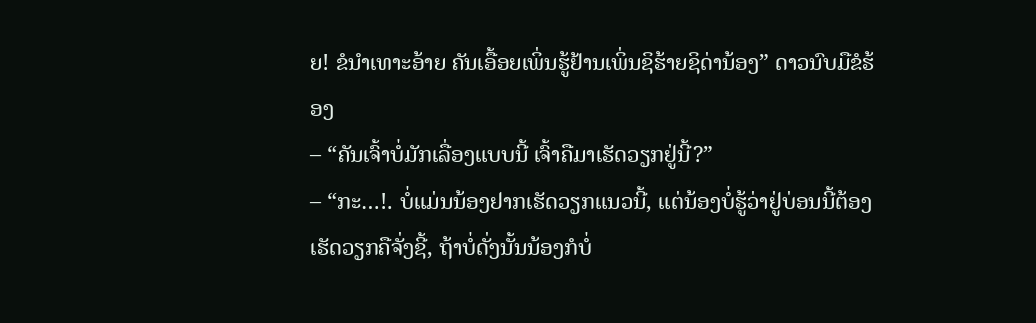ຍ! ຂໍນຳເທາະອ້າຍ ຄັນເອື້ອຍເພິ່ນຮູ້ຢ້ານເພິ່ນຊິຮ້າຍຊິດ່ານ້ອງ” ດາວນົບມືຂໍຮ້ອງ
– “ຄັນເຈົ້າບໍ່ມັກເລື່ອງແບບນີ້ ເຈົ້າຄືມາເຮັດວຽກຢູ່ນີ້?”
– “ກະ…!. ບໍ່ແມ່ນນ້ອງຢາກເຮັດວຽກແນວນີ້, ແຕ່ນ້ອງບໍ່ຮູ້ວ່າຢູ່ບ່ອນນີ້ຕ້ອງເຮັດວຽກຄືຈັ່ງຊີ້, ຖ້າບໍ່ດັ່ງນັ້ນນ້ອງກໍບໍ່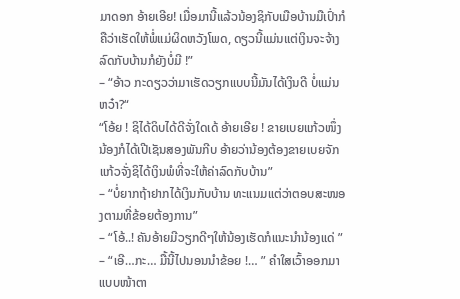ມາດອກ ອ້າຍເອີຍ! ເມື່ອມານີ້ແລ້ວນ້ອງຊິກັບເມືອບ້ານມືເປົ່າກໍຄືວ່າເຮັດໃຫ້ພໍ່ແມ່ຜິດຫວັງໂພດ, ດຽວນີ້ແມ່ນແຕ່ເງິນຈະຈ້າງລົດກັບບ້ານກໍຍັງບໍ່ມີ !”
– “ອ້າວ ກະດຽວວ່າມາເຮັດວຽກແບບນີ້ມັນໄດ້ເງິນດີ ບໍ່ແມ່ນຫວ໋າ?“
“ໂອ້ຍ ! ຊິໄດ້ດິບໄດ້ດີຈັ່ງໃດເດ້ ອ້າຍເອີຍ ! ຂາຍເບຍແກ້ວໜຶ່ງນ້ອງກໍໄດ້ເປີເຊັນສອງພັນກີບ ອ້າຍວ່ານ້ອງຕ້ອງຂາຍເບຍຈັກແກ້ວຈັ່ງຊິໄດ້ເງິນພໍທີ່ຈະໃຫ້ຄ່າລົດກັບບ້ານ”
– “ບໍ່ຍາກຖ້າຢາກໄດ້ເງິນກັບບ້ານ ທະແນມແຕ່ວ່າຕອບສະໜອງຕາມທີ່ຂ້ອຍຕ້ອງການ”
– “ໂອ້..! ຄັນອ້າຍມີວຽກດີໆໃຫ້ນ້ອງເຮັດກໍແນະນຳນ້ອງແດ່ ”
– “ເອີ…ກະ… ມື້ນີ້ໄປນອນນຳຂ້ອຍ !… ” ຄຳໃສເວົ້າອອກມາແບບໜ້າຕາ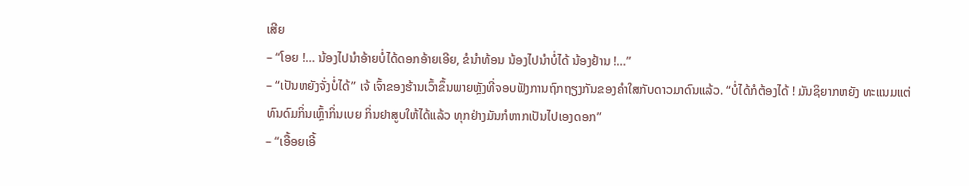ເສີຍ
– “ໂອຍ !… ນ້ອງໄປນຳອ້າຍບໍ່ໄດ້ດອກອ້າຍເອີຍ, ຂໍນຳທ້ອນ ນ້ອງໄປນຳບໍ່ໄດ້ ນ້ອງຢ້ານ !…”
– “ເປັນຫຍັງຈັ່ງບໍ່ໄດ້” ເຈ້ ເຈົ້າຂອງຮ້ານເວົ້າຂຶ້ນພາຍຫຼັງທີ່ຈອບຟັງການຖົກຖຽງກັນຂອງຄຳໃສກັບດາວມາດົນແລ້ວ. “ບໍ່ໄດ້ກໍຕ້ອງໄດ້ ! ມັນຊິຍາກຫຍັງ ທະແນມແຕ່ທົນດົມກິ່ນເຫຼົ້າກິ່ນເບຍ ກິ່ນຢາສູບໃຫ້ໄດ້ແລ້ວ ທຸກຢ່າງມັນກໍຫາກເປັນໄປເອງດອກ”
– “ເອື້ອຍເອີ້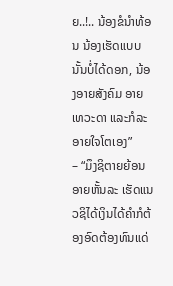ຍ..!.. ນ້ອງຂໍນຳທ້ອນ ນ້ອງເຮັດແບບນັ້ນບໍ່ໄດ້ດອກ, ນ້ອງອາຍສັງຄົມ ອາຍເທວະດາ ແລະກໍລະອາຍໃຈໂຕເອງ”
– “ມຶງຊິຕາຍຍ້ອນອາຍຫັ້ນລະ ເຮັດແນວຊິໄດ້ເງິນໄດ້ຄຳກໍຕ້ອງອົດຕ້ອງທົນແດ່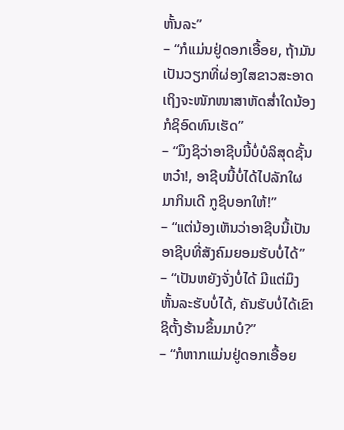ຫັ້ນລະ”
– “ກໍແມ່ນຢູ່ດອກເອື້ອຍ, ຖ້າມັນເປັນວຽກທີ່ຜ່ອງໃສຂາວສະອາດ ເຖິງຈະໜັກໜາສາຫັດສ່ຳໃດນ້ອງກໍຊິອົດທົນເຮັດ”
– “ມຶງຊິວ່າອາຊີບນີ້ບໍ່ບໍລິສຸດຊັ້ນຫວ໋າ!, ອາຊີບນີ້ບໍ່ໄດ້ໄປລັກໃຜມາກິນເດີ ກູຊິບອກໃຫ້!”
– “ແຕ່ນ້ອງເຫັນວ່າອາຊີບນີ້ເປັນອາຊີບທີ່ສັງຄົມຍອມຮັບບໍ່ໄດ້”
– “ເປັນຫຍັງຈັ່ງບໍ່ໄດ້ ມີແຕ່ມຶງຫັ້ນລະຮັບບໍ່ໄດ້, ຄັນຮັບບໍ່ໄດ້ເຂົາຊິຕັ້ງຮ້ານຂຶ້ນມາບໍ?”
– “ກໍຫາກແມ່ນຢູ່ດອກເອື້ອຍ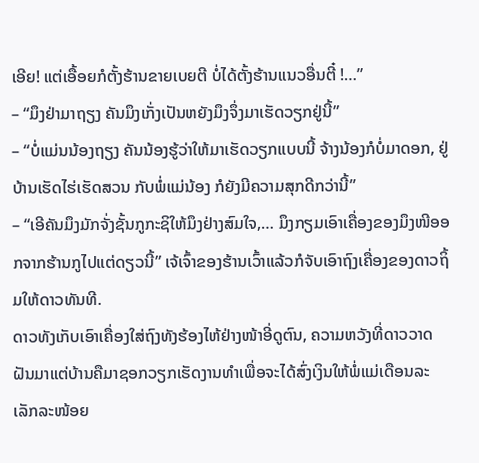ເອີຍ! ແຕ່ເອື້ອຍກໍຕັ້ງຮ້ານຂາຍເບຍຕີ ບໍ່ໄດ້ຕັ້ງຮ້ານແນວອື່ນຕີ໋ !…”
– “ມຶງຢ່າມາຖຽງ ຄັນມຶງເກັ່ງເປັນຫຍັງມຶງຈຶ່ງມາເຮັດວຽກຢູ່ນີ້”
– “ບໍ່ແມ່ນນ້ອງຖຽງ ຄັນນ້ອງຮູ້ວ່າໃຫ້ມາເຮັດວຽກແບບນີ້ ຈ້າງນ້ອງກໍບໍ່ມາດອກ, ຢູ່ບ້ານເຮັດໄຮ່ເຮັດສວນ ກັບພໍ່ແມ່ນ້ອງ ກໍຍັງມີຄວາມສຸກດີກວ່ານີ້”
– “ເອີຄັນມຶງມັກຈັ່ງຊັ້ນກູກະຊິໃຫ້ມຶງຢ່າງສົມໃຈ,… ມຶງກຽມເອົາເຄື່ອງຂອງມຶງໜີອອກຈາກຮ້ານກູໄປແຕ່ດຽວນີ້” ເຈ້ເຈົ້າຂອງຮ້ານເວົ້າແລ້ວກໍຈັບເອົາຖົງເຄື່ອງຂອງດາວຖິ້ມໃຫ້ດາວທັນທີ.
ດາວທັງເກັບເອົາເຄື່ອງໃສ່ຖົງທັງຮ້ອງໄຫ້ຢ່າງໜ້າອີ່ດູຕົນ, ຄວາມຫວັງທີ່ດາວວາດຝັນມາແຕ່ບ້ານຄືມາຊອກວຽກເຮັດງານທຳເພື່ອຈະໄດ້ສົ່ງເງິນໃຫ້ພໍ່ແມ່ເດືອນລະເລັກລະໜ້ອຍ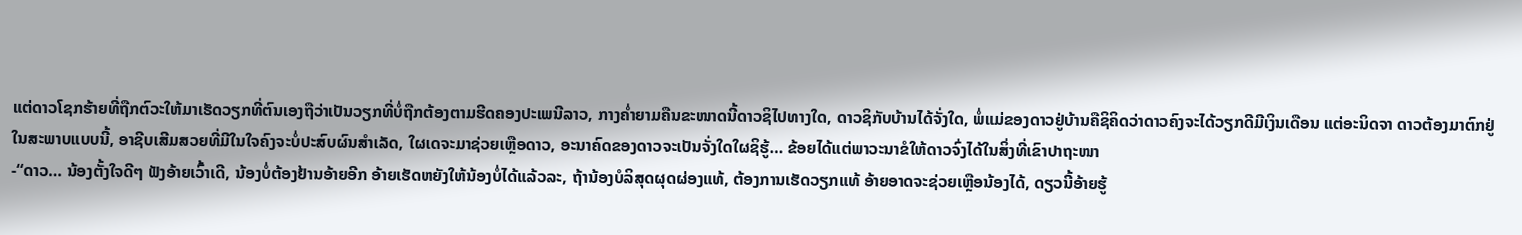ແຕ່ດາວໂຊກຮ້າຍທີ່ຖືກຕົວະໃຫ້ມາເຮັດວຽກທີ່ຕົນເອງຖືວ່າເປັນວຽກທີ່ບໍ່ຖືກຕ້ອງຕາມຮີດຄອງປະເພນີລາວ, ກາງຄ່ຳຍາມຄືນຂະໜາດນີ້ດາວຊິໄປທາງໃດ, ດາວຊິກັບບ້ານໄດ້ຈັ່ງໃດ, ພໍ່ແມ່ຂອງດາວຢູ່ບ້ານຄືຊິຄິດວ່າດາວຄົງຈະໄດ້ວຽກດີມີເງິນເດືອນ ແຕ່ອະນິດຈາ ດາວຕ້ອງມາຕົກຢູ່ໃນສະພາບແບບນີ້, ອາຊີບເສີມສວຍທີ່ມີໃນໃຈຄົງຈະບໍ່ປະສົບຜົນສຳເລັດ, ໃຜເດຈະມາຊ່ວຍເຫຼືອດາວ, ອະນາຄົດຂອງດາວຈະເປັນຈັ່ງໃດໃຜຊິຮູ້… ຂ້ອຍໄດ້ແຕ່ພາວະນາຂໍໃຫ້ດາວຈົ່ງໄດ້ໃນສິ່ງທີ່ເຂົາປາຖະໜາ
-“ດາວ… ນ້ອງຕັ້ງໃຈດີໆ ຟັງອ້າຍເວົ້າເດີ, ນ້ອງບໍ່ຕ້ອງຢ້ານອ້າຍອີກ ອ້າຍເຮັດຫຍັງໃຫ້ນ້ອງບໍ່ໄດ້ແລ້ວລະ, ຖ້ານ້ອງບໍລິສຸດຜຸດຜ່ອງແທ້, ຕ້ອງການເຮັດວຽກແທ້ ອ້າຍອາດຈະຊ່ວຍເຫຼືອນ້ອງໄດ້, ດຽວນີ້ອ້າຍຮູ້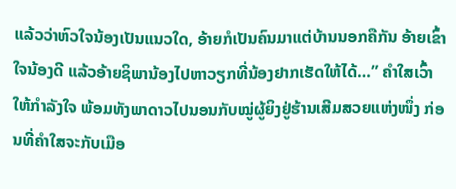ແລ້ວວ່າຫົວໃຈນ້ອງເປັນແນວໃດ, ອ້າຍກໍເປັນຄົນມາແຕ່ບ້ານນອກຄືກັນ ອ້າຍເຂົ້າໃຈນ້ອງດີ ແລ້ວອ້າຍຊິພານ້ອງໄປຫາວຽກທີ່ນ້ອງຢາກເຮັດໃຫ້ໄດ້…” ຄຳໃສເວົ້າໃຫ້ກຳລັງໃຈ ພ້ອມທັງພາດາວໄປນອນກັບໝູ່ຜູ້ຍິງຢູ່ຮ້ານເສີມສວຍແຫ່ງໜຶ່ງ ກ່ອນທີ່ຄຳໃສຈະກັບເມືອ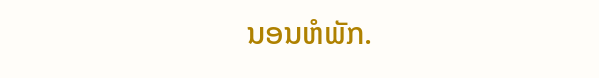ນອນຫໍພັກ.